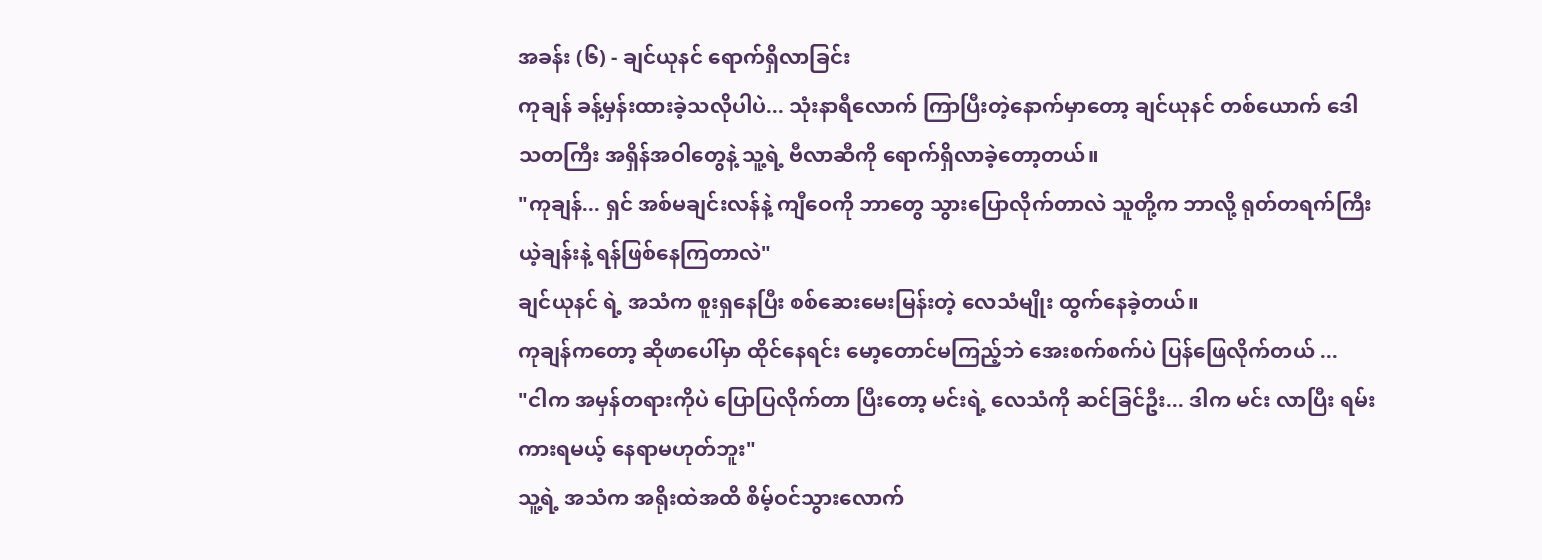အခန်း (၆) - ချင်ယုနင် ရောက်ရှိလာခြင်း
ကုချန် ခန့်မှန်းထားခဲ့သလိုပါပဲ... သုံးနာရီလောက် ကြာပြီးတဲ့နောက်မှာတော့ ချင်ယုနင် တစ်ယောက် ဒေါသတကြီး အရှိန်အဝါတွေနဲ့ သူ့ရဲ့ ဗီလာဆီကို ရောက်ရှိလာခဲ့တော့တယ်။
"ကုချန်... ရှင် အစ်မချင်းလန်နဲ့ ကျီဝေကို ဘာတွေ သွားပြောလိုက်တာလဲ သူတို့က ဘာလို့ ရုတ်တရက်ကြီး ယဲ့ချန်းနဲ့ ရန်ဖြစ်နေကြတာလဲ"
ချင်ယုနင် ရဲ့ အသံက စူးရှနေပြီး စစ်ဆေးမေးမြန်းတဲ့ လေသံမျိုး ထွက်နေခဲ့တယ်။
ကုချန်ကတော့ ဆိုဖာပေါ်မှာ ထိုင်နေရင်း မော့တောင်မကြည့်ဘဲ အေးစက်စက်ပဲ ပြန်ဖြေလိုက်တယ် ...
"ငါက အမှန်တရားကိုပဲ ပြောပြလိုက်တာ ပြီးတော့ မင်းရဲ့ လေသံကို ဆင်ခြင်ဦး... ဒါက မင်း လာပြီး ရမ်းကားရမယ့် နေရာမဟုတ်ဘူး"
သူ့ရဲ့ အသံက အရိုးထဲအထိ စိမ့်ဝင်သွားလောက်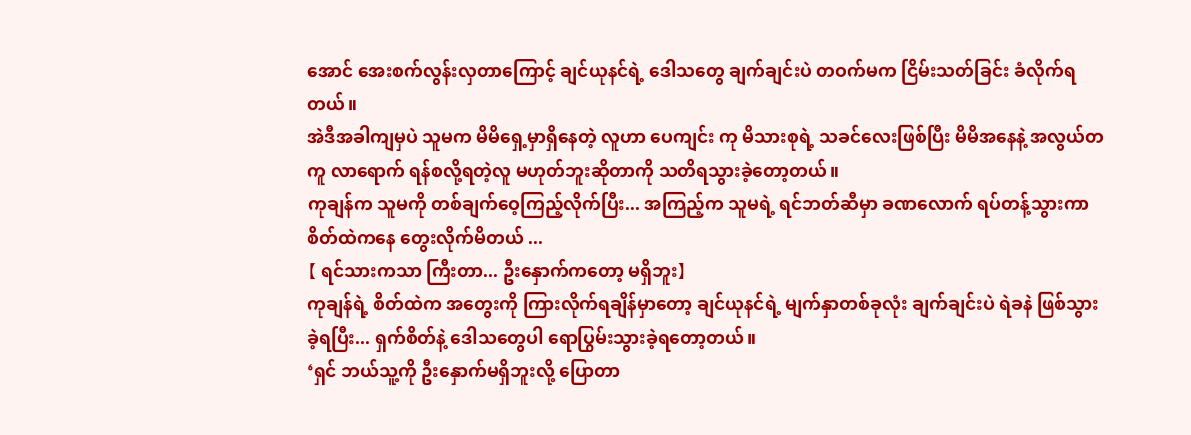အောင် အေးစက်လွန်းလှတာကြောင့် ချင်ယုနင်ရဲ့ ဒေါသတွေ ချက်ချင်းပဲ တဝက်မက ငြိမ်းသတ်ခြင်း ခံလိုက်ရတယ်။
အဲဒီအခါကျမှပဲ သူမက မိမိရှေ့မှာရှိနေတဲ့ လူဟာ ပေကျင်း ကု မိသားစုရဲ့ သခင်လေးဖြစ်ပြီး မိမိအနေနဲ့ အလွယ်တကူ လာရောက် ရန်စလို့ရတဲ့လူ မဟုတ်ဘူးဆိုတာကို သတိရသွားခဲ့တော့တယ်။
ကုချန်က သူမကို တစ်ချက်ဝေ့ကြည့်လိုက်ပြီး... အကြည့်က သူမရဲ့ ရင်ဘတ်ဆီမှာ ခဏလောက် ရပ်တန့်သွားကာ စိတ်ထဲကနေ တွေးလိုက်မိတယ် ...
【 ရင်သားကသာ ကြီးတာ... ဦးနှောက်ကတော့ မရှိဘူး】
ကုချန်ရဲ့ စိတ်ထဲက အတွေးကို ကြားလိုက်ရချိန်မှာတော့ ချင်ယုနင်ရဲ့ မျက်နှာတစ်ခုလုံး ချက်ချင်းပဲ ရဲခနဲ ဖြစ်သွားခဲ့ရပြီး... ရှက်စိတ်နဲ့ ဒေါသတွေပါ ရောပြွမ်းသွားခဲ့ရတော့တယ်။
‘ရှင် ဘယ်သူ့ကို ဦးနှောက်မရှိဘူးလို့ ပြောတာ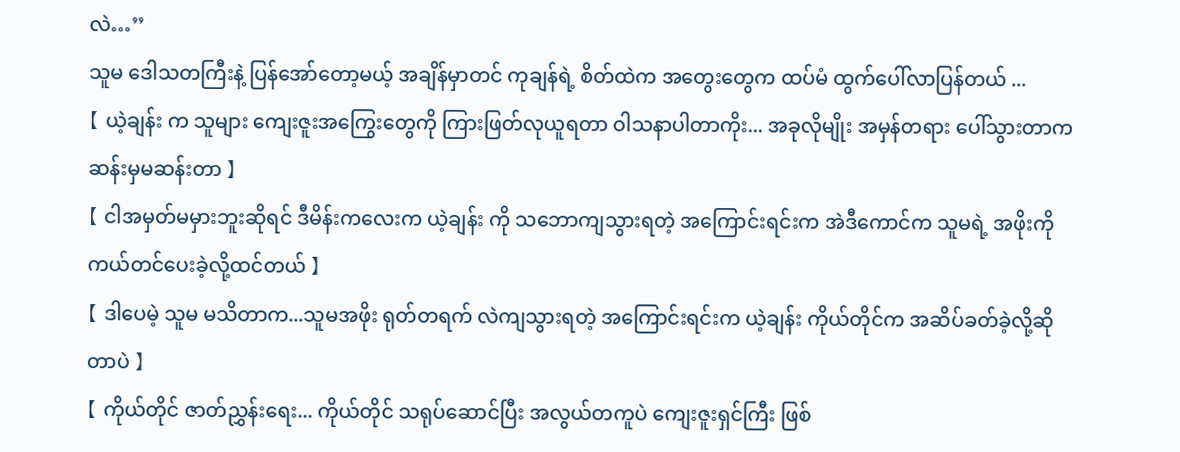လဲ…’’
သူမ ဒေါသတကြီးနဲ့ ပြန်အော်တော့မယ့် အချိန်မှာတင် ကုချန်ရဲ့ စိတ်ထဲက အတွေးတွေက ထပ်မံ ထွက်ပေါ်လာပြန်တယ် ...
【 ယဲ့ချန်း က သူများ ကျေးဇူးအကြွေးတွေကို ကြားဖြတ်လုယူရတာ ဝါသနာပါတာကိုး... အခုလိုမျိုး အမှန်တရား ပေါ်သွားတာက ဆန်းမှမဆန်းတာ 】
【 ငါအမှတ်မမှားဘူးဆိုရင် ဒီမိန်းကလေးက ယဲ့ချန်း ကို သဘောကျသွားရတဲ့ အကြောင်းရင်းက အဲဒီကောင်က သူမရဲ့ အဖိုးကို ကယ်တင်ပေးခဲ့လို့ထင်တယ် 】
【 ဒါပေမဲ့ သူမ မသိတာက...သူမအဖိုး ရုတ်တရက် လဲကျသွားရတဲ့ အကြောင်းရင်းက ယဲ့ချန်း ကိုယ်တိုင်က အဆိပ်ခတ်ခဲ့လို့ဆိုတာပဲ 】
【 ကိုယ်တိုင် ဇာတ်ညွှန်းရေး... ကိုယ်တိုင် သရုပ်ဆောင်ပြီး အလွယ်တကူပဲ ကျေးဇူးရှင်ကြီး ဖြစ်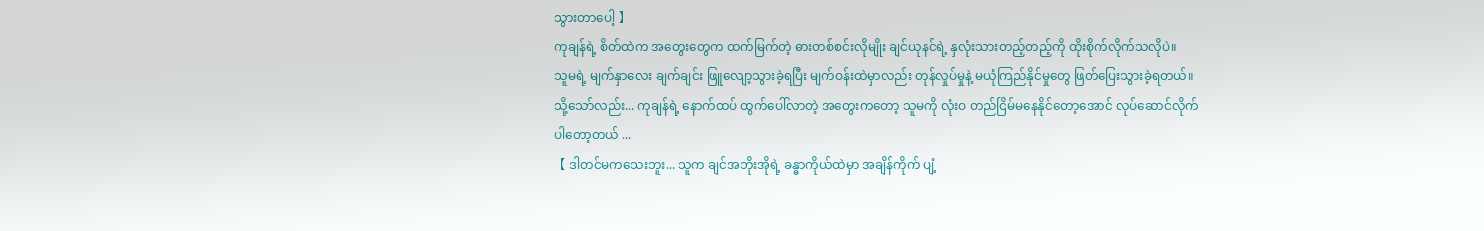သွားတာပေါ့ 】
ကုချန်ရဲ့ စိတ်ထဲက အတွေးတွေက ထက်မြက်တဲ့ ဓားတစ်စင်းလိုမျိုး ချင်ယုနင်ရဲ့ နှလုံးသားတည့်တည့်ကို ထိုးစိုက်လိုက်သလိုပဲ။
သူမရဲ့ မျက်နှာလေး ချက်ချင်း ဖြူလျော့သွားခဲ့ရပြီး မျက်ဝန်းထဲမှာလည်း တုန်လှုပ်မှုနဲ့ မယုံကြည်နိုင်မှုတွေ ဖြတ်ပြေးသွားခဲ့ရတယ်။
သို့သော်လည်း... ကုချန်ရဲ့ နောက်ထပ် ထွက်ပေါ်လာတဲ့ အတွေးကတော့ သူမကို လုံးဝ တည်ငြိမ်မနေနိုင်တော့အောင် လုပ်ဆောင်လိုက်ပါတော့တယ် ...
【 ဒါတင်မကသေးဘူး... သူက ချင်အဘိုးအိုရဲ့ ခန္ဓာကိုယ်ထဲမှာ အချိန်ကိုက် ပျံ့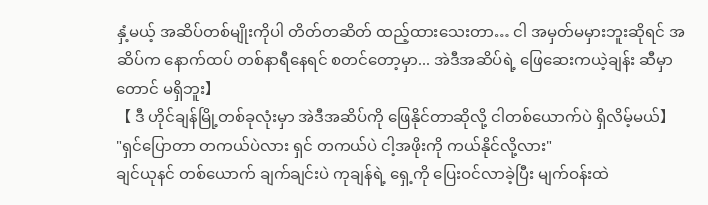နှံ့မယ့် အဆိပ်တစ်မျိုးကိုပါ တိတ်တဆိတ် ထည့်ထားသေးတာ… ငါ အမှတ်မမှားဘူးဆိုရင် အဆိပ်က နောက်ထပ် တစ်နာရီနေရင် စတင်တော့မှာ... အဲဒီအဆိပ်ရဲ့ ဖြေဆေးကယဲ့ချန်း ဆီမှာတောင် မရှိဘူး】
【 ဒီ ဟိုင်ချန်မြို့တစ်ခုလုံးမှာ အဲဒီအဆိပ်ကို ဖြေနိုင်တာဆိုလို့ ငါတစ်ယောက်ပဲ ရှိလိမ့်မယ်】
"ရှင်ပြောတာ တကယ်ပဲလား ရှင် တကယ်ပဲ ငါ့အဖိုးကို ကယ်နိုင်လို့လား"
ချင်ယုနင် တစ်ယောက် ချက်ချင်းပဲ ကုချန်ရဲ့ ရှေ့ကို ပြေးဝင်လာခဲ့ပြီး မျက်ဝန်းထဲ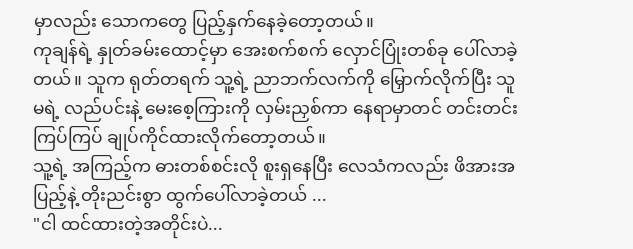မှာလည်း သောကတွေ ပြည့်နှက်နေခဲ့တော့တယ်။
ကုချန်ရဲ့ နှုတ်ခမ်းထောင့်မှာ အေးစက်စက် လှောင်ပြုံးတစ်ခု ပေါ်လာခဲ့တယ်။ သူက ရုတ်တရက် သူ့ရဲ့ ညာဘက်လက်ကို မြှောက်လိုက်ပြီး သူမရဲ့ လည်ပင်းနဲ့ မေးစေ့ကြားကို လှမ်းညှစ်ကာ နေရာမှာတင် တင်းတင်းကြပ်ကြပ် ချုပ်ကိုင်ထားလိုက်တော့တယ်။
သူ့ရဲ့ အကြည့်က ဓားတစ်စင်းလို စူးရှနေပြီး လေသံကလည်း ဖိအားအပြည့်နဲ့ တိုးညင်းစွာ ထွက်ပေါ်လာခဲ့တယ် ...
"ငါ ထင်ထားတဲ့အတိုင်းပဲ...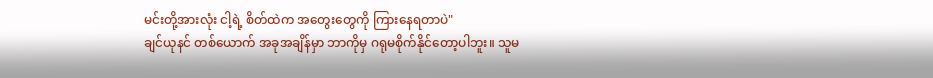မင်းတို့အားလုံး ငါ့ရဲ့ စိတ်ထဲက အတွေးတွေကို ကြားနေရတာပဲ"
ချင်ယုနင် တစ်ယောက် အခုအချိန်မှာ ဘာကိုမှ ဂရုမစိုက်နိုင်တော့ပါဘူး။ သူမ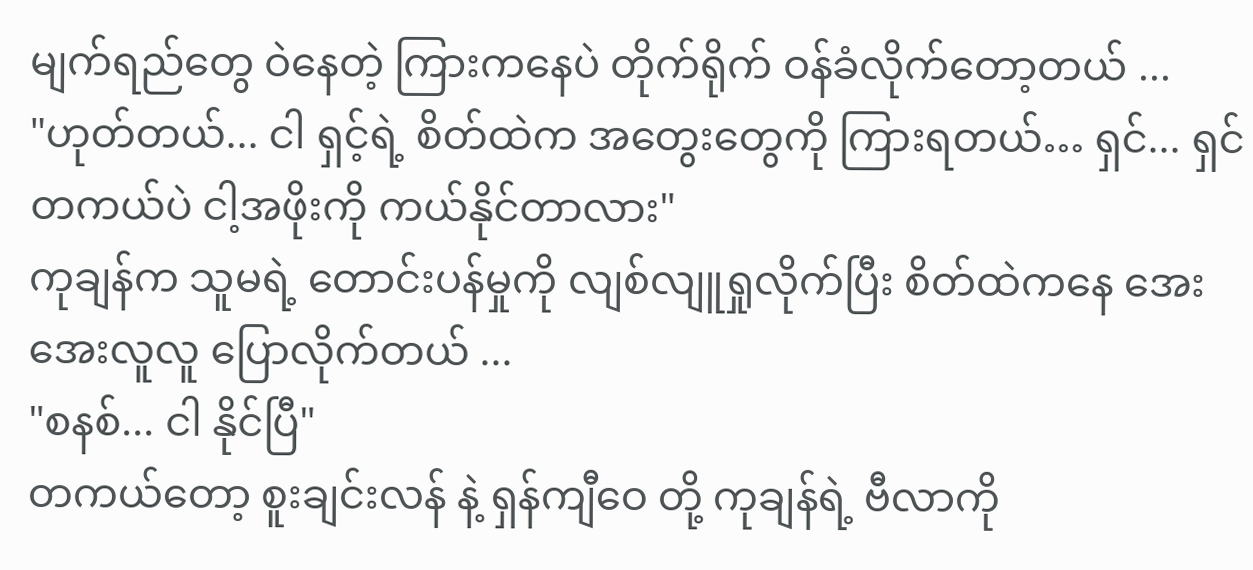မျက်ရည်တွေ ဝဲနေတဲ့ ကြားကနေပဲ တိုက်ရိုက် ဝန်ခံလိုက်တော့တယ် ...
"ဟုတ်တယ်... ငါ ရှင့်ရဲ့ စိတ်ထဲက အတွေးတွေကို ကြားရတယ်… ရှင်... ရှင် တကယ်ပဲ ငါ့အဖိုးကို ကယ်နိုင်တာလား"
ကုချန်က သူမရဲ့ တောင်းပန်မှုကို လျစ်လျူရှုလိုက်ပြီး စိတ်ထဲကနေ အေးအေးလူလူ ပြောလိုက်တယ် ...
"စနစ်... ငါ နိုင်ပြီ"
တကယ်တော့ စူးချင်းလန် နဲ့ ရှန်ကျီဝေ တို့ ကုချန်ရဲ့ ဗီလာကို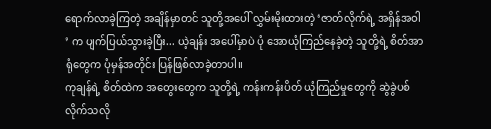ရောက်လာခဲ့ကြတဲ့ အချိန်မှာတင် သူတို့အပေါ် လွှမ်းမိုးထားတဲ့ ‘ဇာတ်လိုက်ရဲ့ အရှိန်အဝါ ’ က ပျက်ပြယ်သွားခဲ့ပြီး... ယဲ့ချန်း အပေါ်မှာပဲ ပုံ အောယုံကြည်နေခဲ့တဲ့ သူတို့ရဲ့ စိတ်အာရုံတွေက ပုံမှန်အတိုင်း ပြန်ဖြစ်လာခဲ့တာပါ။
ကုချန်ရဲ့ စိတ်ထဲက အတွေးတွေက သူတို့ရဲ့ ကန်းကန်းပိတ် ယုံကြည်မှုတွေကို ဆွဲခွဲပစ်လိုက်သလို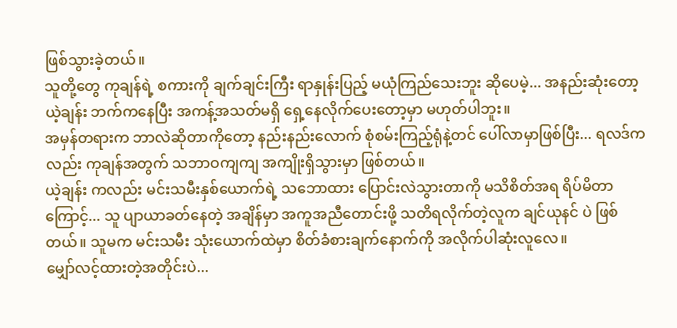ဖြစ်သွားခဲ့တယ်။
သူတို့တွေ ကုချန်ရဲ့ စကားကို ချက်ချင်းကြီး ရာနှုန်းပြည့် မယုံကြည်သေးဘူး ဆိုပေမဲ့... အနည်းဆုံးတော့ ယဲ့ချန်း ဘက်ကနေပြီး အကန့်အသတ်မရှိ ရှေ့နေလိုက်ပေးတော့မှာ မဟုတ်ပါဘူး။
အမှန်တရားက ဘာလဲဆိုတာကိုတော့ နည်းနည်းလောက် စုံစမ်းကြည့်ရုံနဲ့တင် ပေါ်လာမှာဖြစ်ပြီး... ရလဒ်ကလည်း ကုချန်အတွက် သဘာဝကျကျ အကျိုးရှိသွားမှာ ဖြစ်တယ်။
ယဲ့ချန်း ကလည်း မင်းသမီးနှစ်ယောက်ရဲ့ သဘောထား ပြောင်းလဲသွားတာကို မသိစိတ်အရ ရိပ်မိတာကြောင့်... သူ ပျာယာခတ်နေတဲ့ အချိန်မှာ အကူအညီတောင်းဖို့ သတိရလိုက်တဲ့လူက ချင်ယုနင် ပဲ ဖြစ်တယ်။ သူမက မင်းသမီး သုံးယောက်ထဲမှာ စိတ်ခံစားချက်နောက်ကို အလိုက်ပါဆုံးလူလေ။
မျှော်လင့်ထားတဲ့အတိုင်းပဲ...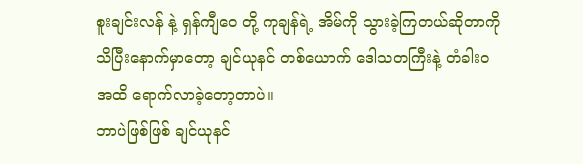စူးချင်းလန် နဲ့ ရှန်ကျီဝေ တို့ ကုချန်ရဲ့ အိမ်ကို သွားခဲ့ကြတယ်ဆိုတာကို သိပြီးနောက်မှာတော့ ချင်ယုနင် တစ်ယောက် ဒေါသတကြီးနဲ့ တံခါးဝအထိ ရောက်လာခဲ့တော့တာပဲ။
ဘာပဲဖြစ်ဖြစ် ချင်ယုနင်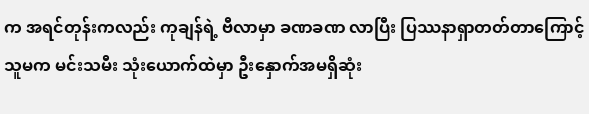က အရင်တုန်းကလည်း ကုချန်ရဲ့ ဗီလာမှာ ခဏခဏ လာပြီး ပြဿနာရှာတတ်တာကြောင့် သူမက မင်းသမီး သုံးယောက်ထဲမှာ ဦးနှောက်အမရှိဆုံး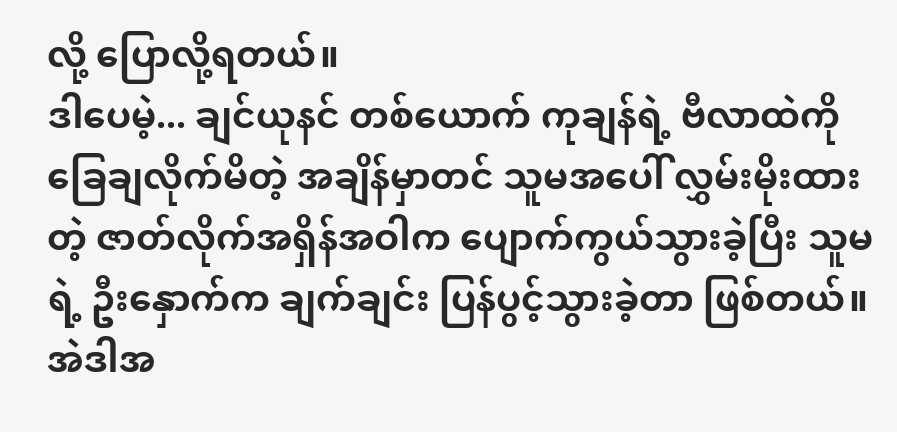လို့ ပြောလို့ရတယ်။
ဒါပေမဲ့... ချင်ယုနင် တစ်ယောက် ကုချန်ရဲ့ ဗီလာထဲကို ခြေချလိုက်မိတဲ့ အချိန်မှာတင် သူမအပေါ် လွှမ်းမိုးထားတဲ့ ဇာတ်လိုက်အရှိန်အဝါက ပျောက်ကွယ်သွားခဲ့ပြီး သူမရဲ့ ဦးနှောက်က ချက်ချင်း ပြန်ပွင့်သွားခဲ့တာ ဖြစ်တယ်။
အဲဒါအ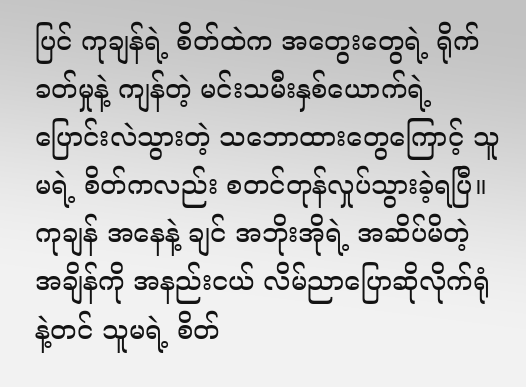ပြင် ကုချန်ရဲ့ စိတ်ထဲက အတွေးတွေရဲ့ ရိုက်ခတ်မှုနဲ့ ကျန်တဲ့ မင်းသမီးနှစ်ယောက်ရဲ့ ပြောင်းလဲသွားတဲ့ သဘောထားတွေကြောင့် သူမရဲ့ စိတ်ကလည်း စတင်တုန်လှုပ်သွားခဲ့ရပြီ။
ကုချန် အနေနဲ့ ချင် အဘိုးအိုရဲ့ အဆိပ်မိတဲ့ အချိန်ကို အနည်းငယ် လိမ်ညာပြောဆိုလိုက်ရုံနဲ့တင် သူမရဲ့ စိတ်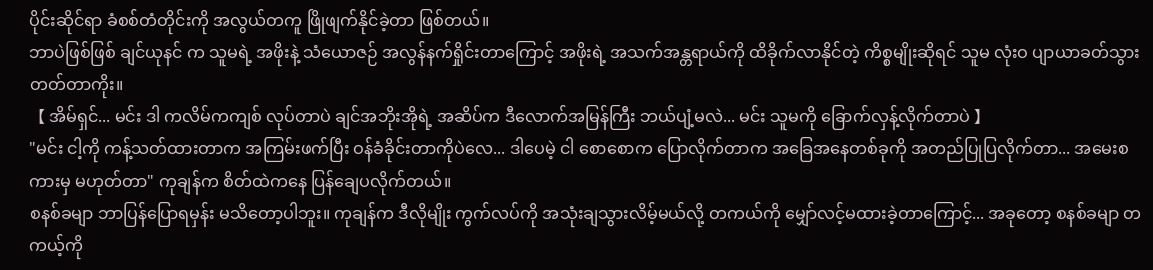ပိုင်းဆိုင်ရာ ခံစစ်တံတိုင်းကို အလွယ်တကူ ဖြိုဖျက်နိုင်ခဲ့တာ ဖြစ်တယ်။
ဘာပဲဖြစ်ဖြစ် ချင်ယုနင် က သူမရဲ့ အဖိုးနဲ့ သံယောဇဉ် အလွန်နက်ရှိုင်းတာကြောင့် အဖိုးရဲ့ အသက်အန္တရာယ်ကို ထိခိုက်လာနိုင်တဲ့ ကိစ္စမျိုးဆိုရင် သူမ လုံးဝ ပျာယာခတ်သွားတတ်တာကိုး။
【 အိမ်ရှင်... မင်း ဒါ ကလိမ်ကကျစ် လုပ်တာပဲ ချင်အဘိုးအိုရဲ့ အဆိပ်က ဒီလောက်အမြန်ကြီး ဘယ်ပျံ့မလဲ... မင်း သူမကို ခြောက်လှန့်လိုက်တာပဲ 】
"မင်း ငါ့ကို ကန့်သတ်ထားတာက အကြမ်းဖက်ပြီး ဝန်ခံခိုင်းတာကိုပဲလေ... ဒါပေမဲ့ ငါ စောစောက ပြောလိုက်တာက အခြေအနေတစ်ခုကို အတည်ပြုပြလိုက်တာ... အမေးစကားမှ မဟုတ်တာ" ကုချန်က စိတ်ထဲကနေ ပြန်ချေပလိုက်တယ်။
စနစ်ခမျာ ဘာပြန်ပြောရမှန်း မသိတော့ပါဘူး။ ကုချန်က ဒီလိုမျိုး ကွက်လပ်ကို အသုံးချသွားလိမ့်မယ်လို့ တကယ်ကို မျှော်လင့်မထားခဲ့တာကြောင့်... အခုတော့ စနစ်ခမျာ တကယ့်ကို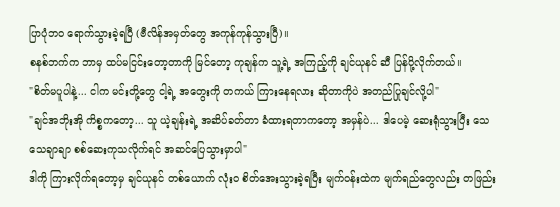ပြာပုံဘဝ ရောက်သွားခဲ့ရပြီ (ဗီလိန်အမှတ်တွေ အကုန်ကုန်သွားပြီ)။
စနစ်ဘက်က ဘာမှ ထပ်မငြင်းတော့တာကို မြင်တော့ ကုချန်က သူ့ရဲ့ အကြည့်ကို ချင်ယုနင် ဆီ ပြန်ပို့လိုက်တယ်။
"စိတ်မပူပါနဲ့... ငါက မင်းတို့တွေ ငါ့ရဲ့ အတွေးကို တကယ် ကြားနေရလား ဆိုတာကိုပဲ အတည်ပြုချင်လို့ပါ"
"ချင်အဘိုးအို ကိစ္စကတော့... သူ ယဲ့ချန်းရဲ့ အဆိပ်ခတ်တာ ခံထားရတာကတော့ အမှန်ပဲ... ဒါပေမဲ့ ဆေးရုံသွားပြီး သေသေချာချာ စစ်ဆေးကုသလိုက်ရင် အဆင်ပြေသွားမှာပါ"
ဒါကို ကြားလိုက်ရတော့မှ ချင်ယုနင် တစ်ယောက် လုံးဝ စိတ်အေးသွားခဲ့ရပြီး မျက်ဝန်းထဲက မျက်ရည်တွေလည်း တဖြည်း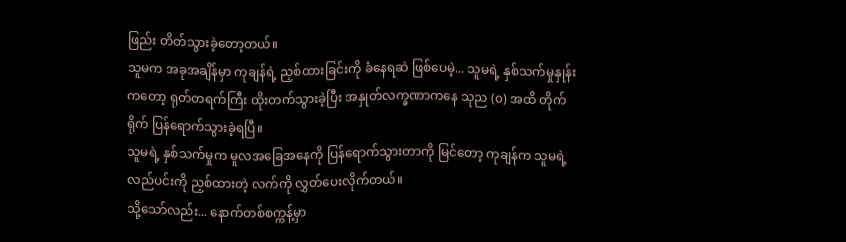ဖြည်း တိတ်သွားခဲ့တော့တယ်။
သူမက အခုအချိန်မှာ ကုချန်ရဲ့ ညှစ်ထားခြင်းကို ခံနေရဆဲ ဖြစ်ပေမဲ့... သူမရဲ့ နှစ်သက်မှုနှုန်းကတော့ ရုတ်တရက်ကြီး ထိုးတက်သွားခဲ့ပြီး အနှုတ်လက္ခဏာကနေ သုည (၀) အထိ တိုက်ရိုက် ပြန်ရောက်သွားခဲ့ရပြီ။
သူမရဲ့ နှစ်သက်မှုက မူလအခြေအနေကို ပြန်ရောက်သွားတာကို မြင်တော့ ကုချန်က သူမရဲ့ လည်ပင်းကို ညှစ်ထားတဲ့ လက်ကို လွှတ်ပေးလိုက်တယ်။
သို့သော်လည်း... နောက်တစ်စက္ကန့်မှာ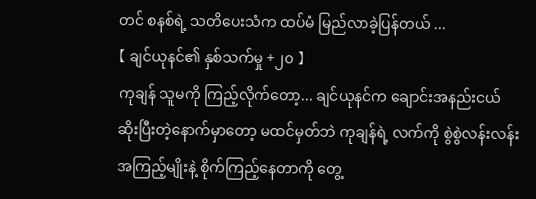တင် စနစ်ရဲ့ သတိပေးသံက ထပ်မံ မြည်လာခဲ့ပြန်တယ် ...
【 ချင်ယုနင်၏ နှစ်သက်မှု +၂၀ 】
ကုချန် သူမကို ကြည့်လိုက်တော့... ချင်ယုနင်က ချောင်းအနည်းငယ် ဆိုးပြီးတဲ့နောက်မှာတော့ မထင်မှတ်ဘဲ ကုချန်ရဲ့ လက်ကို စွဲစွဲလန်းလန်း အကြည့်မျိုးနဲ့ စိုက်ကြည့်နေတာကို တွေ့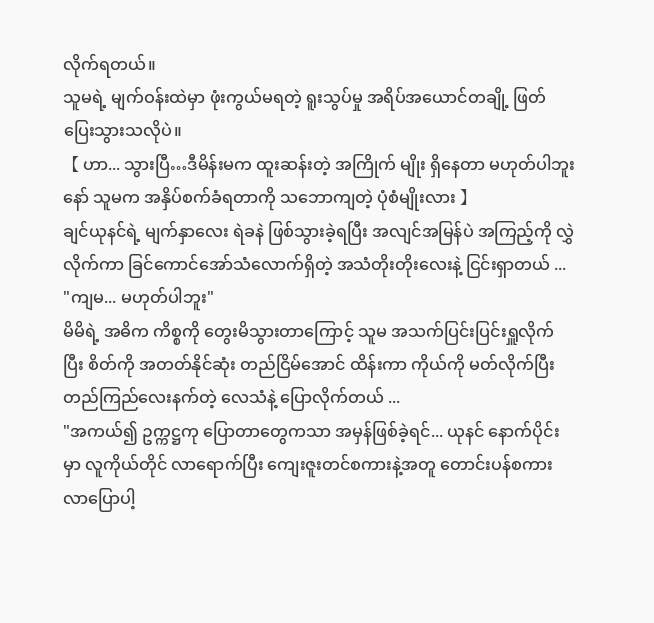လိုက်ရတယ်။
သူမရဲ့ မျက်ဝန်းထဲမှာ ဖုံးကွယ်မရတဲ့ ရူးသွပ်မှု အရိပ်အယောင်တချို့ ဖြတ်ပြေးသွားသလိုပဲ။
【 ဟာ... သွားပြီ…ဒီမိန်းမက ထူးဆန်းတဲ့ အကြိုက် မျိုး ရှိနေတာ မဟုတ်ပါဘူးနော် သူမက အနှိပ်စက်ခံရတာကို သဘောကျတဲ့ ပုံစံမျိုးလား 】
ချင်ယုနင်ရဲ့ မျက်နှာလေး ရဲခနဲ ဖြစ်သွားခဲ့ရပြီး အလျင်အမြန်ပဲ အကြည့်ကို လွှဲလိုက်ကာ ခြင်ကောင်အော်သံလောက်ရှိတဲ့ အသံတိုးတိုးလေးနဲ့ ငြင်းရှာတယ် ...
"ကျမ... မဟုတ်ပါဘူး"
မိမိရဲ့ အဓိက ကိစ္စကို တွေးမိသွားတာကြောင့် သူမ အသက်ပြင်းပြင်းရှူလိုက်ပြီး စိတ်ကို အတတ်နိုင်ဆုံး တည်ငြိမ်အောင် ထိန်းကာ ကိုယ်ကို မတ်လိုက်ပြီး တည်ကြည်လေးနက်တဲ့ လေသံနဲ့ ပြောလိုက်တယ် ...
"အကယ်၍ ဥက္ကဋ္ဌကု ပြောတာတွေကသာ အမှန်ဖြစ်ခဲ့ရင်... ယုနင် နောက်ပိုင်းမှာ လူကိုယ်တိုင် လာရောက်ပြီး ကျေးဇူးတင်စကားနဲ့အတူ တောင်းပန်စကား လာပြောပါ့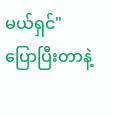မယ်ရှင်"
ပြောပြီးတာနဲ့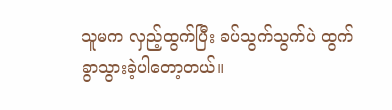သူမက လှည့်ထွက်ပြီး ခပ်သွက်သွက်ပဲ ထွက်ခွာသွားခဲ့ပါတော့တယ်။